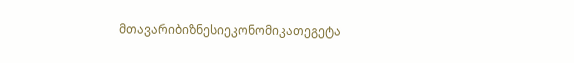მთავარიბიზნესიეკონომიკათეგეტა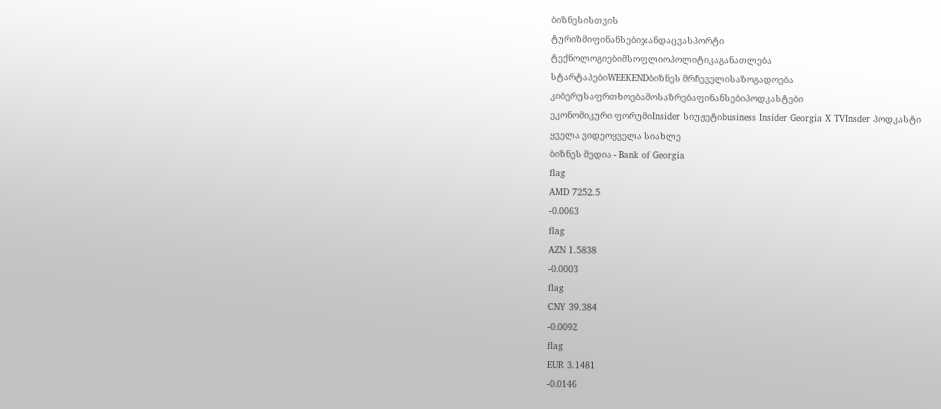ბიზნესისთვის
ტურიზმიფინანსებიჯანდაცვასპორტი
ტექნოლოგიებიმსოფლიოპოლიტიკაგანათლება
სტარტაპებიWEEKENDბიზნეს მრჩეველისაზოგადოება
კიბერუსაფრთხოებამოსაზრებაფინანსებიპოდკასტები
ეკონომიკური ფორუმიInsider სიუჟეტიbusiness Insider Georgia X TVInsder პოდკასტი
ყველა ვიდეოყველა სიახლე
ბიზნეს მედია - Bank of Georgia
flag
AMD 7252.5
-0.0063
flag
AZN 1.5838
-0.0003
flag
CNY 39.384
-0.0092
flag
EUR 3.1481
-0.0146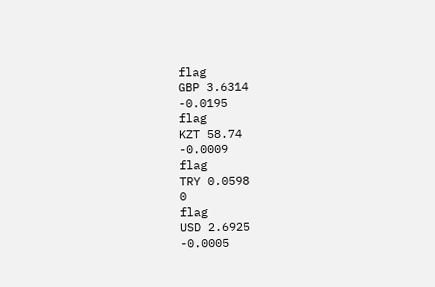flag
GBP 3.6314
-0.0195
flag
KZT 58.74
-0.0009
flag
TRY 0.0598
0
flag
USD 2.6925
-0.0005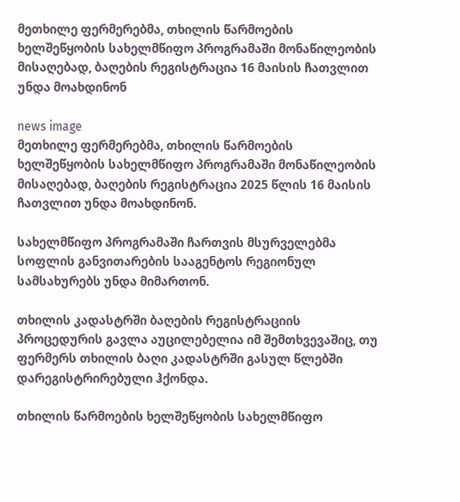მეთხილე ფერმერებმა, თხილის წარმოების ხელშეწყობის სახელმწიფო პროგრამაში მონაწილეობის მისაღებად, ბაღების რეგისტრაცია 16 მაისის ჩათვლით უნდა მოახდინონ

news image
მეთხილე ფერმერებმა, თხილის წარმოების ხელშეწყობის სახელმწიფო პროგრამაში მონაწილეობის მისაღებად, ბაღების რეგისტრაცია 2025 წლის 16 მაისის ჩათვლით უნდა მოახდინონ.

სახელმწიფო პროგრამაში ჩართვის მსურველებმა სოფლის განვითარების სააგენტოს რეგიონულ სამსახურებს უნდა მიმართონ.

თხილის კადასტრში ბაღების რეგისტრაციის პროცედურის გავლა აუცილებელია იმ შემთხვევაშიც, თუ ფერმერს თხილის ბაღი კადასტრში გასულ წლებში დარეგისტრირებული ჰქონდა.

თხილის წარმოების ხელშეწყობის სახელმწიფო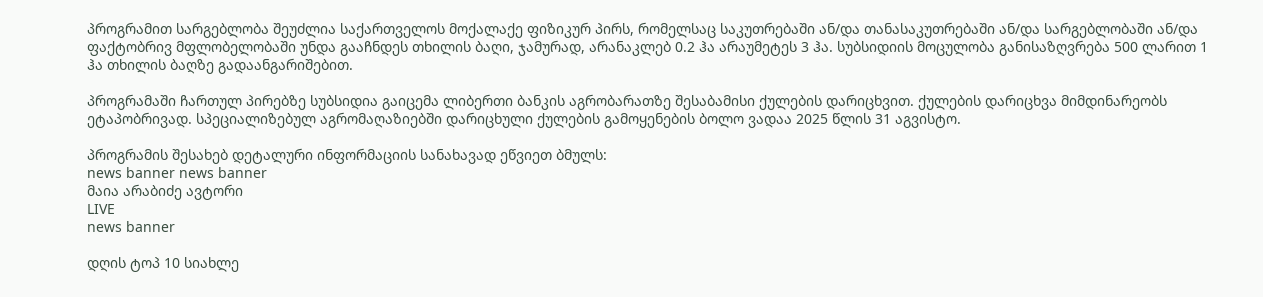პროგრამით სარგებლობა შეუძლია საქართველოს მოქალაქე ფიზიკურ პირს, რომელსაც საკუთრებაში ან/და თანასაკუთრებაში ან/და სარგებლობაში ან/და ფაქტობრივ მფლობელობაში უნდა გააჩნდეს თხილის ბაღი, ჯამურად, არანაკლებ 0.2 ჰა არაუმეტეს 3 ჰა. სუბსიდიის მოცულობა განისაზღვრება 500 ლარით 1 ჰა თხილის ბაღზე გადაანგარიშებით.

პროგრამაში ჩართულ პირებზე სუბსიდია გაიცემა ლიბერთი ბანკის აგრობარათზე შესაბამისი ქულების დარიცხვით. ქულების დარიცხვა მიმდინარეობს ეტაპობრივად. სპეციალიზებულ აგრომაღაზიებში დარიცხული ქულების გამოყენების ბოლო ვადაა 2025 წლის 31 აგვისტო.

პროგრამის შესახებ დეტალური ინფორმაციის სანახავად ეწვიეთ ბმულს:
news banner news banner
მაია არაბიძე ავტორი
LIVE
news banner

დღის ტოპ 10 სიახლე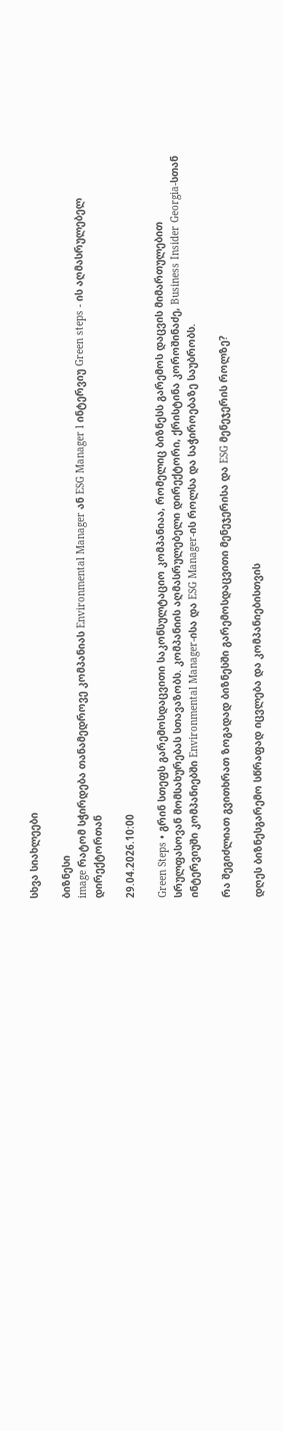სხვა სიახლეები

ბიზნესი
image რატომ სჭირდება თანამედროვე კომპანიას Environmental Manager ან ESG Manager l ინტერვიუ Green steps - ის აღმასრულებელ დირექტორთან

29.04.2026.10:00

Green Steps • გრინ სთეფს გარემოსდაცვითი საკონსულტაციო კომპანიაა, რომელიც ბიზნესს გარემოს დაცვის მიმართულებით სრულფასოვან მომსახურებას სთავაზობს. კომპანიის აღმასრულებელი დირექტორი, ქრისტინა კოროშინაძე, Business Insider Georgia-სთან ინტერვიუში კომპანიებში Environmental Manager-ისა და ESG Manager-ის როლსა და საჭიროებაზე საუბრობს.

რა შეგიძლიათ გვითხრათ ზოგადად ბიზნესში გარემოსდაცვითი მენეჯერისა და ESG მენეჯერის როლზე?

დღეს ბიზნესგარემო სწრაფად იცვლება და კომპანიებისთვის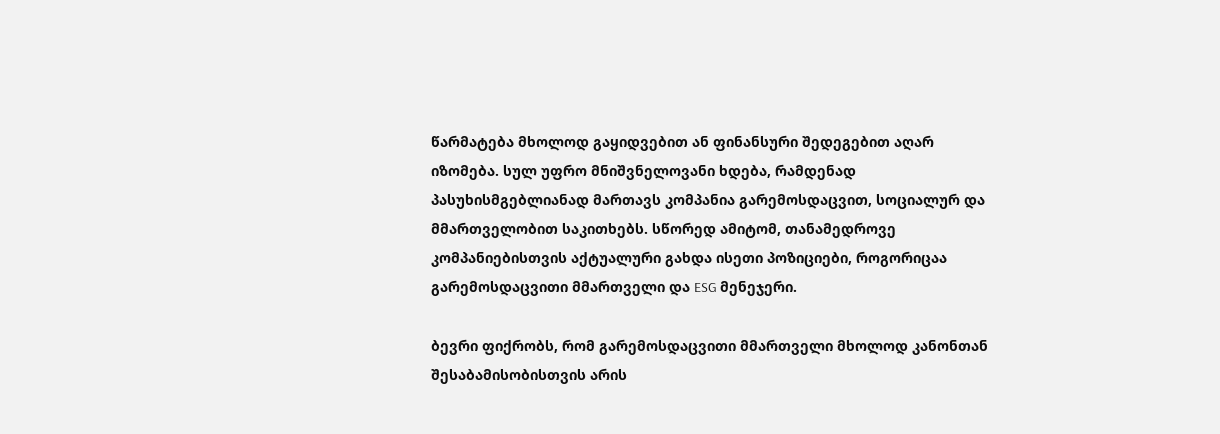წარმატება მხოლოდ გაყიდვებით ან ფინანსური შედეგებით აღარ იზომება. სულ უფრო მნიშვნელოვანი ხდება, რამდენად პასუხისმგებლიანად მართავს კომპანია გარემოსდაცვით, სოციალურ და მმართველობით საკითხებს. სწორედ ამიტომ, თანამედროვე კომპანიებისთვის აქტუალური გახდა ისეთი პოზიციები, როგორიცაა გარემოსდაცვითი მმართველი და ESG მენეჯერი.

ბევრი ფიქრობს, რომ გარემოსდაცვითი მმართველი მხოლოდ კანონთან შესაბამისობისთვის არის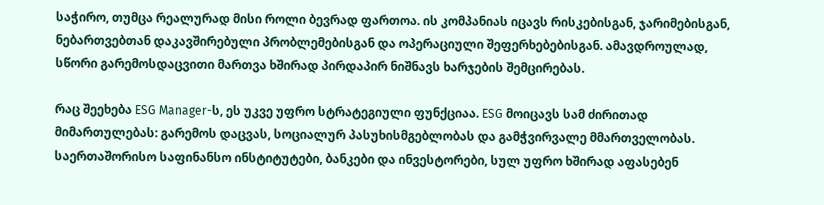საჭირო, თუმცა რეალურად მისი როლი ბევრად ფართოა. ის კომპანიას იცავს რისკებისგან, ჯარიმებისგან, ნებართვებთან დაკავშირებული პრობლემებისგან და ოპერაციული შეფერხებებისგან. ამავდროულად, სწორი გარემოსდაცვითი მართვა ხშირად პირდაპირ ნიშნავს ხარჯების შემცირებას.

რაც შეეხება ESG Manager-ს, ეს უკვე უფრო სტრატეგიული ფუნქციაა. ESG მოიცავს სამ ძირითად მიმართულებას: გარემოს დაცვას, სოციალურ პასუხისმგებლობას და გამჭვირვალე მმართველობას. საერთაშორისო საფინანსო ინსტიტუტები, ბანკები და ინვესტორები, სულ უფრო ხშირად აფასებენ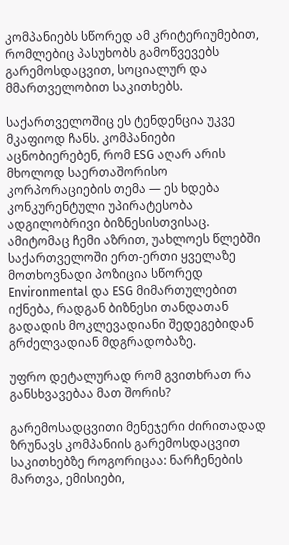კომპანიებს სწორედ ამ კრიტერიუმებით, რომლებიც პასუხობს გამოწვევებს გარემოსდაცვით, სოციალურ და მმართველობით საკითხებს.

საქართველოშიც ეს ტენდენცია უკვე მკაფიოდ ჩანს. კომპანიები აცნობიერებენ, რომ ESG აღარ არის მხოლოდ საერთაშორისო კორპორაციების თემა — ეს ხდება კონკურენტული უპირატესობა ადგილობრივი ბიზნესისთვისაც. ამიტომაც ჩემი აზრით, უახლოეს წლებში საქართველოში ერთ-ერთი ყველაზე მოთხოვნადი პოზიცია სწორედ Environmental და ESG მიმართულებით იქნება, რადგან ბიზნესი თანდათან გადადის მოკლევადიანი შედეგებიდან გრძელვადიან მდგრადობაზე.

უფრო დეტალურად რომ გვითხრათ რა განსხვავებაა მათ შორის?

გარემოსადცვითი მენეჯერი ძირითადად ზრუნავს კომპანიის გარემოსდაცვით საკითხებზე როგორიცაა: ნარჩენების მართვა, ემისიები,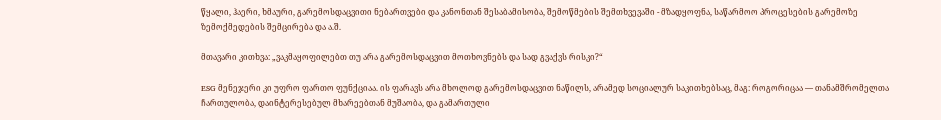წყალი, ჰაერი, ხმაური, გარემოსდაცვითი ნებართვები და კანონთან შესაბამისობა, შემოწმების შემთხვევაში - მზადყოფნა, საწარმოო პროცესების გარემოზე ზემოქმედების შემცირება და ა.შ.

მთავარი კითხვა: „ვაკმაყოფილებთ თუ არა გარემოსდაცვით მოთხოვნებს და სად გვაქვს რისკი?“

ESG მენეჯერი კი უფრო ფართო ფუნქციაა. ის ფარავს არა მხოლოდ გარემოსდაცვით ნაწილს, არამედ სოციალურ საკითხებსაც, მაგ: როგორიცაა — თანამშრომელთა ჩართულობა, დაინტერესებულ მხარეებთან მუშაობა, და გამართული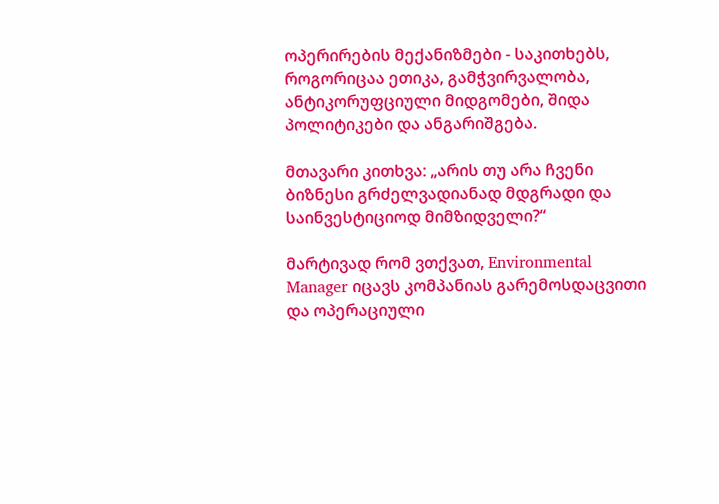ოპერირების მექანიზმები - საკითხებს, როგორიცაა ეთიკა, გამჭვირვალობა, ანტიკორუფციული მიდგომები, შიდა პოლიტიკები და ანგარიშგება.

მთავარი კითხვა: „არის თუ არა ჩვენი ბიზნესი გრძელვადიანად მდგრადი და საინვესტიციოდ მიმზიდველი?“

მარტივად რომ ვთქვათ, Environmental Manager იცავს კომპანიას გარემოსდაცვითი და ოპერაციული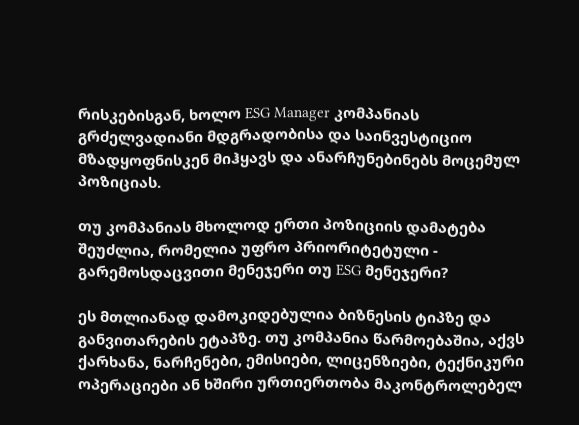რისკებისგან, ხოლო ESG Manager კომპანიას გრძელვადიანი მდგრადობისა და საინვესტიციო მზადყოფნისკენ მიჰყავს და ანარჩუნებინებს მოცემულ პოზიციას.

თუ კომპანიას მხოლოდ ერთი პოზიციის დამატება შეუძლია, რომელია უფრო პრიორიტეტული - გარემოსდაცვითი მენეჯერი თუ ESG მენეჯერი?

ეს მთლიანად დამოკიდებულია ბიზნესის ტიპზე და განვითარების ეტაპზე. თუ კომპანია წარმოებაშია, აქვს ქარხანა, ნარჩენები, ემისიები, ლიცენზიები, ტექნიკური ოპერაციები ან ხშირი ურთიერთობა მაკონტროლებელ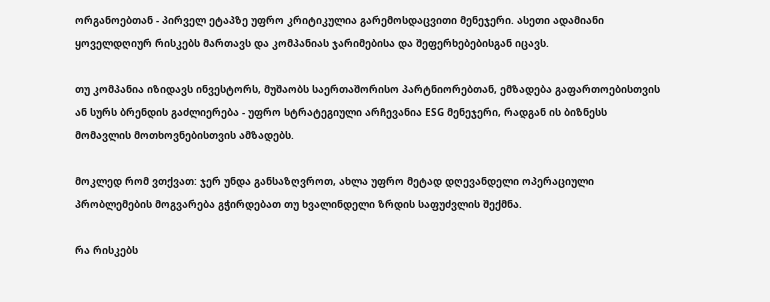ორგანოებთან - პირველ ეტაპზე უფრო კრიტიკულია გარემოსდაცვითი მენეჯერი. ასეთი ადამიანი ყოველდღიურ რისკებს მართავს და კომპანიას ჯარიმებისა და შეფერხებებისგან იცავს.

თუ კომპანია იზიდავს ინვესტორს, მუშაობს საერთაშორისო პარტნიორებთან, ემზადება გაფართოებისთვის ან სურს ბრენდის გაძლიერება - უფრო სტრატეგიული არჩევანია ESG მენეჯერი, რადგან ის ბიზნესს მომავლის მოთხოვნებისთვის ამზადებს.

მოკლედ რომ ვთქვათ: ჯერ უნდა განსაზღვროთ, ახლა უფრო მეტად დღევანდელი ოპერაციული პრობლემების მოგვარება გჭირდებათ თუ ხვალინდელი ზრდის საფუძვლის შექმნა.

რა რისკებს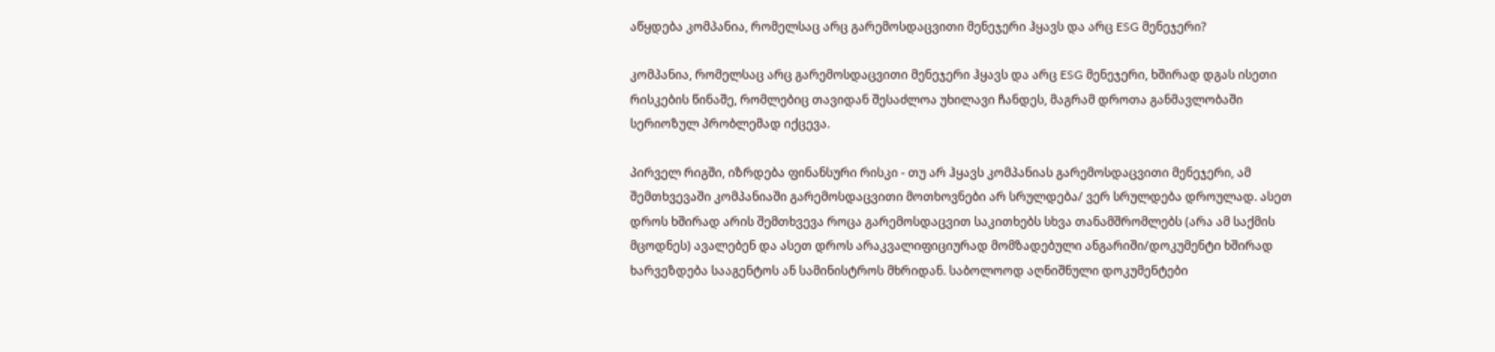აწყდება კომპანია, რომელსაც არც გარემოსდაცვითი მენეჯერი ჰყავს და არც ESG მენეჯერი?

კომპანია, რომელსაც არც გარემოსდაცვითი მენეჯერი ჰყავს და არც ESG მენეჯერი, ხშირად დგას ისეთი რისკების წინაშე, რომლებიც თავიდან შესაძლოა უხილავი ჩანდეს, მაგრამ დროთა განმავლობაში სერიოზულ პრობლემად იქცევა.

პირველ რიგში, იზრდება ფინანსური რისკი - თუ არ ჰყავს კომპანიას გარემოსდაცვითი მენეჯერი, ამ შემთხვევაში კომპანიაში გარემოსდაცვითი მოთხოვნები არ სრულდება/ ვერ სრულდება დროულად. ასეთ დროს ხშირად არის შემთხვევა როცა გარემოსდაცვით საკითხებს სხვა თანამშრომლებს (არა ამ საქმის მცოდნეს) ავალებენ და ასეთ დროს არაკვალიფიციურად მომზადებული ანგარიში/დოკუმენტი ხშირად ხარვეზდება სააგენტოს ან სამინისტროს მხრიდან. საბოლოოდ აღნიშნული დოკუმენტები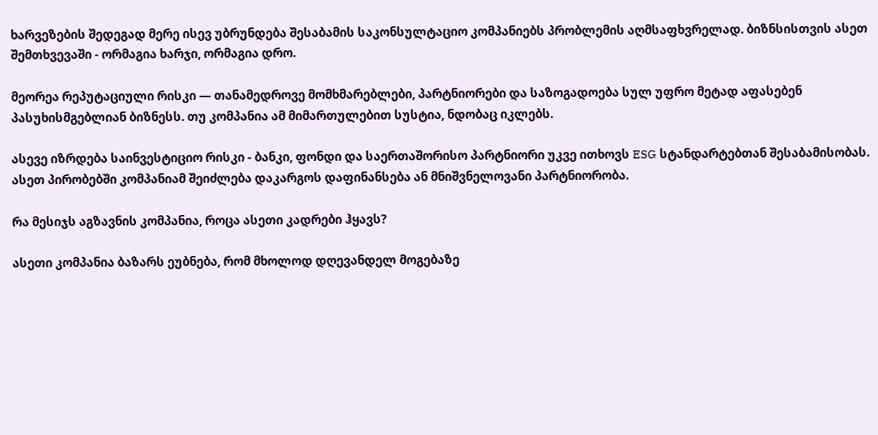ხარვეზების შედეგად მერე ისევ უბრუნდება შესაბამის საკონსულტაციო კომპანიებს პრობლემის აღმსაფხვრელად. ბიზნსისთვის ასეთ შემთხვევაში - ორმაგია ხარჯი, ორმაგია დრო.

მეორეა რეპუტაციული რისკი — თანამედროვე მომხმარებლები, პარტნიორები და საზოგადოება სულ უფრო მეტად აფასებენ პასუხისმგებლიან ბიზნესს. თუ კომპანია ამ მიმართულებით სუსტია, ნდობაც იკლებს.

ასევე იზრდება საინვესტიციო რისკი - ბანკი, ფონდი და საერთაშორისო პარტნიორი უკვე ითხოვს ESG სტანდარტებთან შესაბამისობას. ასეთ პირობებში კომპანიამ შეიძლება დაკარგოს დაფინანსება ან მნიშვნელოვანი პარტნიორობა.

რა მესიჯს აგზავნის კომპანია, როცა ასეთი კადრები ჰყავს?

ასეთი კომპანია ბაზარს ეუბნება, რომ მხოლოდ დღევანდელ მოგებაზე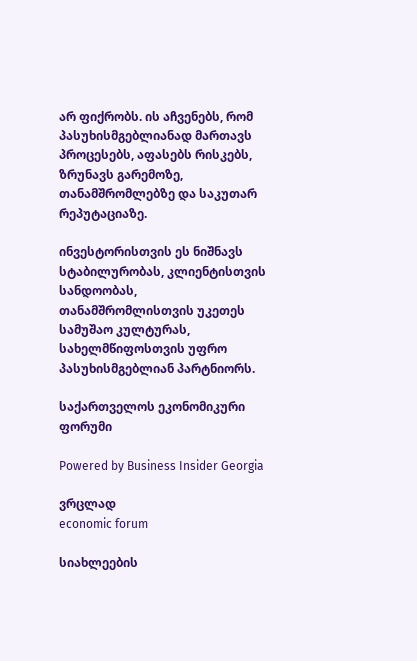არ ფიქრობს. ის აჩვენებს, რომ პასუხისმგებლიანად მართავს პროცესებს, აფასებს რისკებს, ზრუნავს გარემოზე, თანამშრომლებზე და საკუთარ რეპუტაციაზე.

ინვესტორისთვის ეს ნიშნავს სტაბილურობას, კლიენტისთვის სანდოობას, თანამშრომლისთვის უკეთეს სამუშაო კულტურას, სახელმწიფოსთვის უფრო პასუხისმგებლიან პარტნიორს.

საქართველოს ეკონომიკური ფორუმი

Powered by Business Insider Georgia

ვრცლად
economic forum

სიახლეების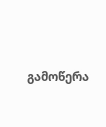გამოწერა